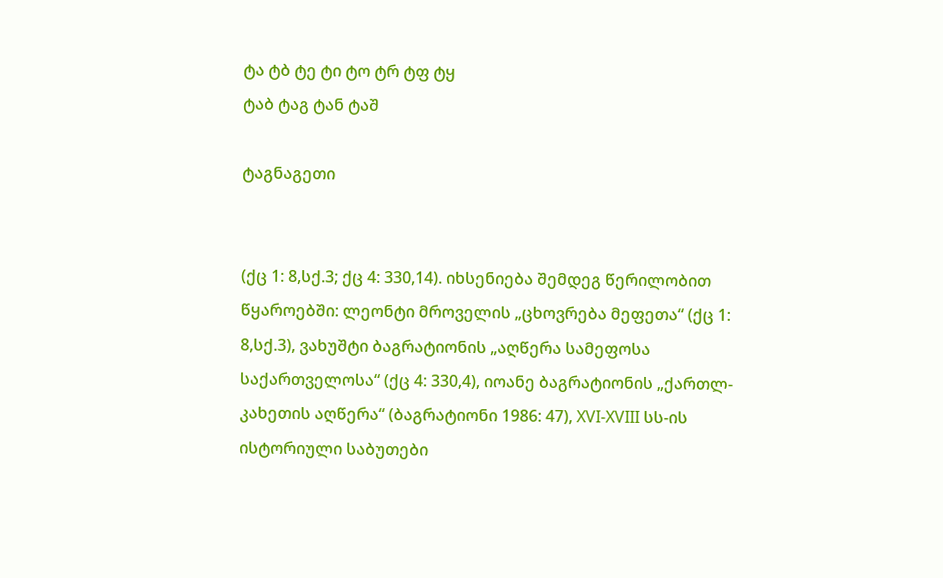ტა ტბ ტე ტი ტო ტრ ტფ ტყ
ტაბ ტაგ ტან ტაშ

ტაგნაგეთი


(ქც 1: 8,სქ.3; ქც 4: 330,14). იხსენიება შემდეგ წერილობით წყაროებში: ლეონტი მროველის „ცხოვრება მეფეთა“ (ქც 1: 8,სქ.3), ვახუშტი ბაგრატიონის „აღწერა სამეფოსა საქართველოსა“ (ქც 4: 330,4), იოანე ბაგრატიონის „ქართლ-კახეთის აღწერა“ (ბაგრატიონი 1986: 47), XVI-XVIII სს-ის ისტორიული საბუთები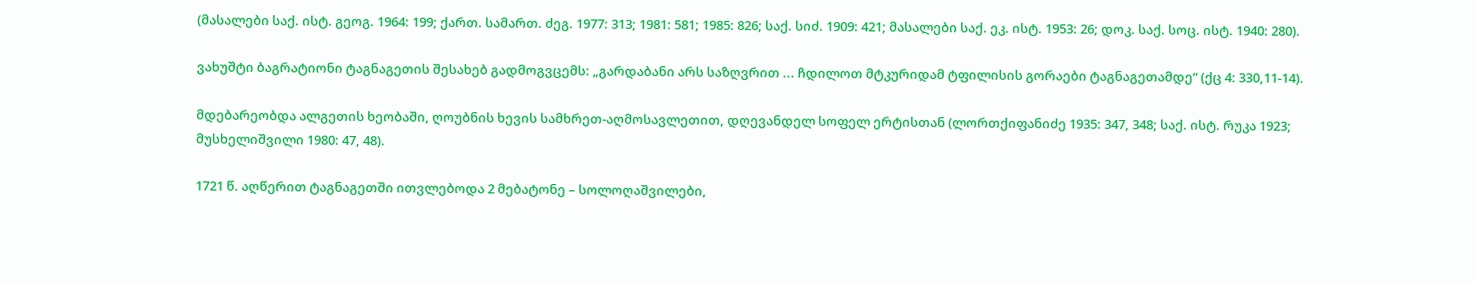(მასალები საქ. ისტ. გეოგ. 1964: 199; ქართ. სამართ. ძეგ. 1977: 313; 1981: 581; 1985: 826; საქ. სიძ. 1909: 421; მასალები საქ. ეკ. ისტ. 1953: 26; დოკ. საქ. სოც. ისტ. 1940: 280).

ვახუშტი ბაგრატიონი ტაგნაგეთის შესახებ გადმოგვცემს: „გარდაბანი არს საზღვრით ... ჩდილოთ მტკურიდამ ტფილისის გორაები ტაგნაგეთამდე“ (ქც 4: 330,11-14).

მდებარეობდა ალგეთის ხეობაში, ღოუბნის ხევის სამხრეთ-აღმოსავლეთით, დღევანდელ სოფელ ერტისთან (ლორთქიფანიძე 1935: 347, 348; საქ. ისტ. რუკა 1923; მუსხელიშვილი 1980: 47, 48).

1721 წ. აღწერით ტაგნაგეთში ითვლებოდა 2 მებატონე – სოლოღაშვილები,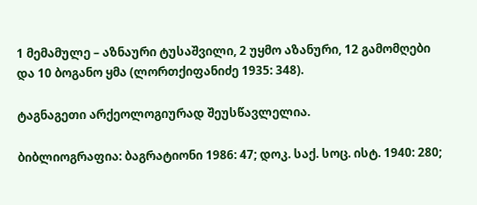1 მემამულე – აზნაური ტუსაშვილი, 2 უყმო აზანური, 12 გამომღები და 10 ბოგანო ყმა (ლორთქიფანიძე 1935: 348).

ტაგნაგეთი არქეოლოგიურად შეუსწავლელია.

ბიბლიოგრაფია: ბაგრატიონი 1986: 47; დოკ. საქ. სოც. ისტ. 1940: 280;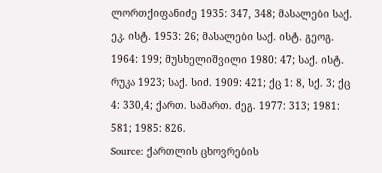ლორთქიფანიძე 1935: 347, 348; მასალები საქ. ეკ. ისტ. 1953: 26; მასალები საქ. ისტ. გეოგ. 1964: 199; მუსხელიშვილი 1980: 47; საქ. ისტ. რუკა 1923; საქ. სიძ. 1909: 421; ქც 1: 8, სქ. 3; ქც 4: 330,4; ქართ. სამართ. ძეგ. 1977: 313; 1981: 581; 1985: 826.
Source: ქართლის ცხოვრების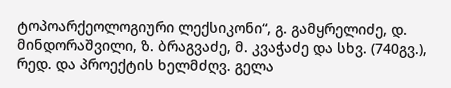ტოპოარქეოლოგიური ლექსიკონი“, გ. გამყრელიძე, დ. მინდორაშვილი, ზ. ბრაგვაძე, მ. კვაჭაძე და სხვ. (740გვ.), რედ. და პროექტის ხელმძღვ. გელა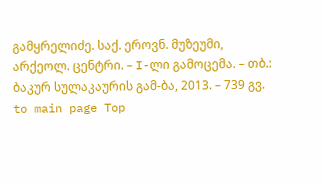გამყრელიძე. საქ. ეროვნ. მუზეუმი, არქეოლ. ცენტრი. – I-ლი გამოცემა. – თბ.: ბაკურ სულაკაურის გამ-ბა, 2013. – 739 გვ.
to main page Top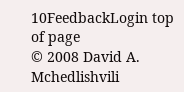10FeedbackLogin top of page
© 2008 David A. Mchedlishvili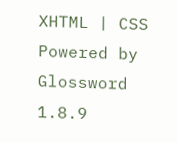XHTML | CSS Powered by Glossword 1.8.9